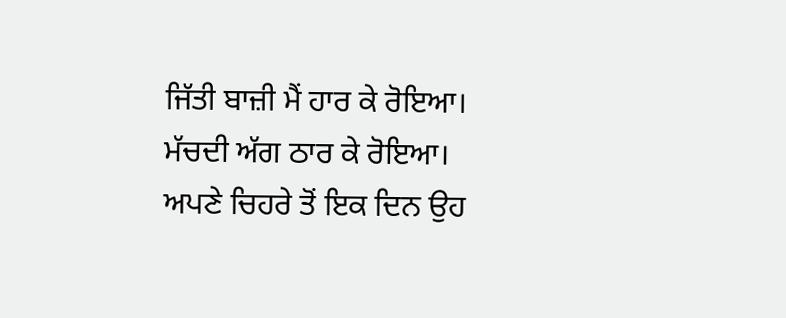ਜਿੱਤੀ ਬਾਜ਼ੀ ਮੈਂ ਹਾਰ ਕੇ ਰੋਇਆ।
ਮੱਚਦੀ ਅੱਗ ਠਾਰ ਕੇ ਰੋਇਆ।
ਅਪਣੇ ਚਿਹਰੇ ਤੋਂ ਇਕ ਦਿਨ ਉਹ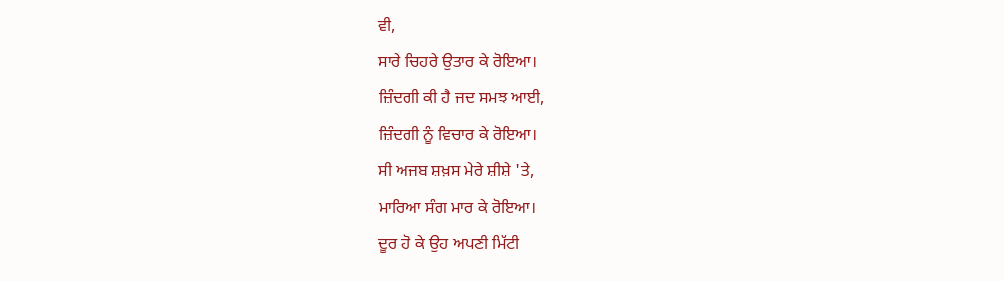ਵੀ,
ਸਾਰੇ ਚਿਹਰੇ ਉਤਾਰ ਕੇ ਰੋਇਆ।
ਜ਼ਿੰਦਗੀ ਕੀ ਹੈ ਜਦ ਸਮਝ ਆਈ,
ਜ਼ਿੰਦਗੀ ਨੂੰ ਵਿਚਾਰ ਕੇ ਰੋਇਆ।
ਸੀ ਅਜਬ ਸ਼ਖ਼ਸ ਮੇਰੇ ਸ਼ੀਸ਼ੇ 'ਤੇ,
ਮਾਰਿਆ ਸੰਗ ਮਾਰ ਕੇ ਰੋਇਆ।
ਦੂਰ ਹੋ ਕੇ ਉਹ ਅਪਣੀ ਮਿੱਟੀ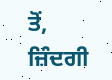ਤੋਂ,
ਜ਼ਿੰਦਗੀ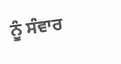ਨੂੰ ਸੰਵਾਰ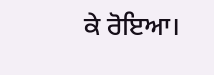ਕੇ ਰੋਇਆ।